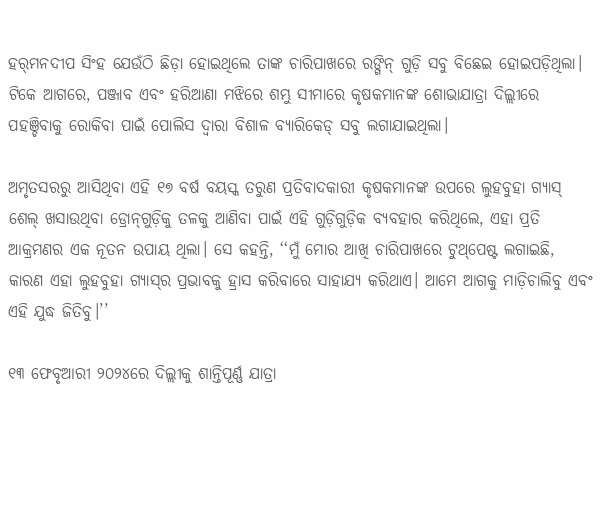ହର୍‌ମନଦୀପ ସିଂହ ଯେଉଁଠି ଛିଡ଼ା ହୋଇଥିଲେ ତାଙ୍କ ଚାରିପାଖରେ ରଙ୍ଗିନ୍‌ ଗୁଡ଼ି ସବୁ ବିଛେଇ ହୋଇପଡ଼ିଥିଲା। ଟିକେ ଆଗରେ, ପଞ୍ଜାବ ଏବଂ ହରିଆଣା ମଝିରେ ଶମ୍ଭୁ ସୀମାରେ କୃଷକମାନଙ୍କ ଶୋଭାଯାତ୍ରା ଦିଲ୍ଲୀରେ ପହଞ୍ଚିବାକୁ ରୋକିବା ପାଇଁ ପୋଲିସ ଦ୍ୱାରା ବିଶାଳ ବ୍ୟାରିକେଡ୍‌ ସବୁ ଲଗାଯାଇଥିଲା।

ଅମୃତସରରୁ ଆସିଥିବା ଏହି ୧୭ ବର୍ଷ ବୟସ୍କ ତରୁଣ ପ୍ରତିବାଦକାରୀ କୃଷକମାନଙ୍କ ଉପରେ ଲୁହବୁହା ଗ୍ୟାସ୍‌ ଶେଲ୍‌ ଖସାଉଥିବା ଡ୍ରୋନ୍‌ଗୁଡ଼ିକୁ ତଳକୁ ଆଣିବା ପାଇଁ ଏହି ଗୁଡ଼ିଗୁଡ଼ିକ ବ୍ୟବହାର କରିଥିଲେ, ଏହା ପ୍ରତି ଆକ୍ରମଣର ଏକ ନୂତନ ଉପାୟ ଥିଲା। ସେ କହନ୍ତି, ‘‘ମୁଁ ମୋର ଆଖି ଚାରିପାଖରେ ଟୁଥ୍‌ପେଷ୍ଟ ଲଗାଇଛି, କାରଣ ଏହା ଲୁହବୁହା ଗ୍ୟାସ୍‌ର ପ୍ରଭାବକୁ ହ୍ରାସ କରିବାରେ ସାହାଯ୍ୟ କରିଥାଏ। ଆମେ ଆଗକୁ ମାଡ଼ିଚାଲିବୁ ଏବଂ ଏହି ଯୁଦ୍ଧ ଜିତିବୁ।’’

୧୩ ଫେବୃଆରୀ ୨୦୨୪ରେ ଦିଲ୍ଲୀକୁ ଶାନ୍ତିପୂର୍ଣ୍ଣ ଯାତ୍ରା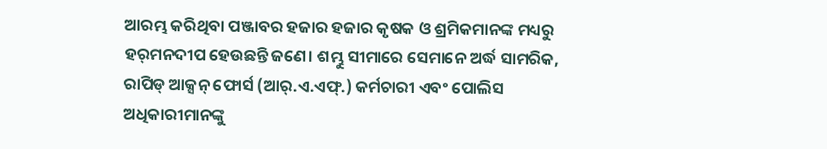ଆରମ୍ଭ କରିଥିବା ପଞ୍ଜାବର ହଜାର ହଜାର କୃଷକ ଓ ଶ୍ରମିକମାନଙ୍କ ମଧ୍ୟରୁ ହର୍‌ମନଦୀପ ହେଉଛନ୍ତି ଜଣେ। ଶମ୍ଭୁ ସୀମାରେ ସେମାନେ ଅର୍ଦ୍ଧ ସାମରିକ, ରାପିଡ୍‌ ଆକ୍ସନ୍‌ ଫୋର୍ସ (ଆର୍‌.ଏ.ଏଫ୍‌.) କର୍ମଚାରୀ ଏବଂ ପୋଲିସ ଅଧିକାରୀମାନଙ୍କୁ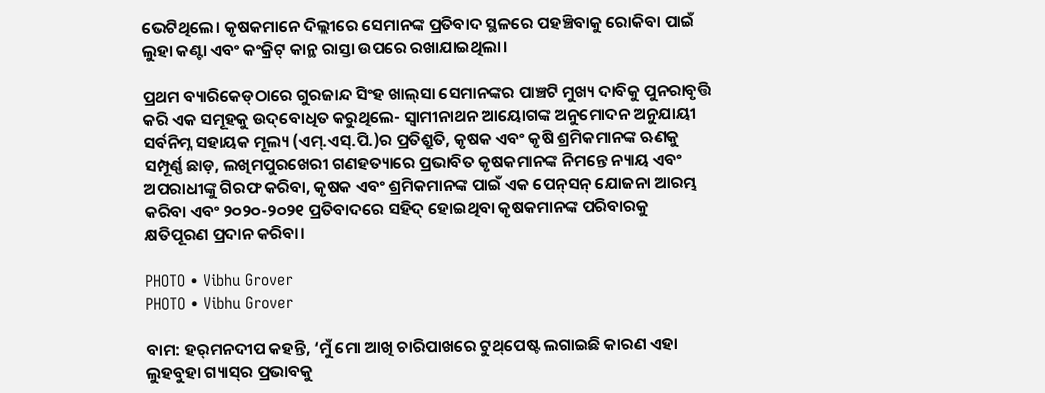ଭେଟିଥିଲେ। କୃଷକମାନେ ଦିଲ୍ଲୀରେ ସେମାନଙ୍କ ପ୍ରତିବାଦ ସ୍ଥଳରେ ପହଞ୍ଚିବାକୁ ରୋକିବା ପାଇଁ ଲୁହା କଣ୍ଟା ଏବଂ କଂକ୍ରିଟ୍‌ କାନ୍ଥ ରାସ୍ତା ଉପରେ ରଖାଯାଇଥିଲା।

ପ୍ରଥମ ବ୍ୟାରିକେଡ୍‌ଠାରେ ଗୁରଜାନ୍ଦ ସିଂହ ଖାଲ୍‌ସା ସେମାନଙ୍କର ପାଞ୍ଚଟି ମୁଖ୍ୟ ଦାବିକୁ ପୁନରାବୃତ୍ତି କରି ଏକ ସମୂହକୁ ଉଦ୍‌ବୋଧିତ କରୁଥିଲେ- ସ୍ୱାମୀନାଥନ ଆୟୋଗଙ୍କ ଅନୁମୋଦନ ଅନୁଯାୟୀ ସର୍ବନିମ୍ନ ସହାୟକ ମୂଲ୍ୟ (ଏମ୍‌.ଏସ୍.ପି.)ର ପ୍ରତିଶ୍ରୁତି, କୃଷକ ଏବଂ କୃଷି ଶ୍ରମିକମାନଙ୍କ ଋଣକୁ ସମ୍ପୂର୍ଣ୍ଣ ଛାଡ଼, ଲଖିମପୁରଖେରୀ ଗଣହତ୍ୟାରେ ପ୍ରଭାବିତ କୃଷକମାନଙ୍କ ନିମନ୍ତେ ନ୍ୟାୟ ଏବଂ ଅପରାଧୀଙ୍କୁ ଗିରଫ କରିବା, କୃଷକ ଏବଂ ଶ୍ରମିକମାନଙ୍କ ପାଇଁ ଏକ ପେନ୍‌ସନ୍‌ ଯୋଜନା ଆରମ୍ଭ କରିବା ଏବଂ ୨୦୨୦-୨୦୨୧ ପ୍ରତିବାଦରେ ସହିଦ୍‌ ହୋଇଥିବା କୃଷକମାନଙ୍କ ପରିବାରକୁ କ୍ଷତିପୂରଣ ପ୍ରଦାନ କରିବା।

PHOTO • Vibhu Grover
PHOTO • Vibhu Grover

ବାମ: ହର୍‌ମନଦୀପ କହନ୍ତି, ‘ମୁଁ ମୋ ଆଖି ଚାରିପାଖରେ ଟୁଥ୍‌ପେଷ୍ଟ ଲଗାଇଛି କାରଣ ଏହା ଲୁହବୁହା ଗ୍ୟାସ୍‌ର ପ୍ରଭାବକୁ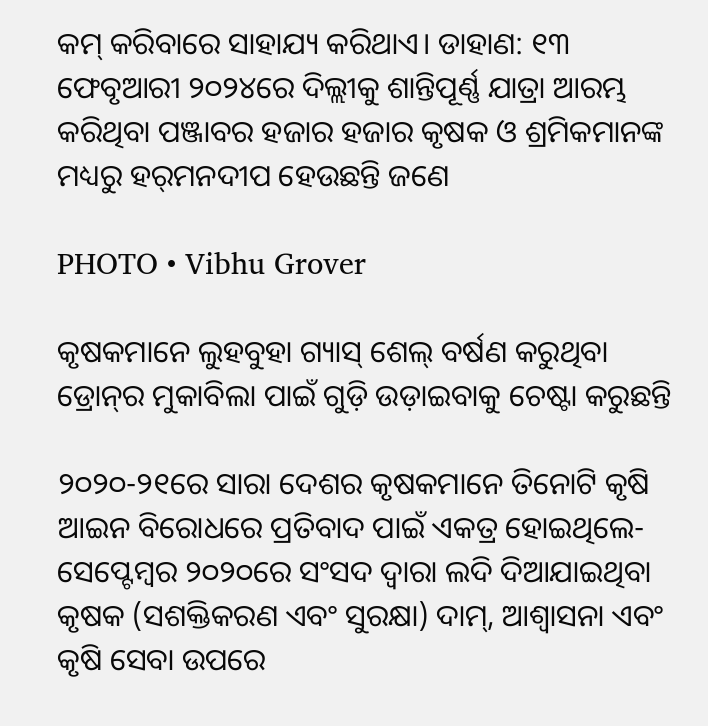କମ୍‌ କରିବାରେ ସାହାଯ୍ୟ କରିଥାଏ। ଡାହାଣ: ୧୩ ଫେବୃଆରୀ ୨୦୨୪ରେ ଦିଲ୍ଲୀକୁ ଶାନ୍ତିପୂର୍ଣ୍ଣ ଯାତ୍ରା ଆରମ୍ଭ କରିଥିବା ପଞ୍ଜାବର ହଜାର ହଜାର କୃଷକ ଓ ଶ୍ରମିକମାନଙ୍କ ମଧ୍ୟରୁ ହର୍‌ମନଦୀପ ହେଉଛନ୍ତି ଜଣେ

PHOTO • Vibhu Grover

କୃଷକମାନେ ଲୁହବୁହା ଗ୍ୟାସ୍‌ ଶେଲ୍‌ ବର୍ଷଣ କରୁଥିବା ଡ୍ରୋନ୍‌ର ମୁକାବିଲା ପାଇଁ ଗୁଡ଼ି ଉଡ଼ାଇବାକୁ ଚେଷ୍ଟା କରୁଛନ୍ତି

୨୦୨୦-୨୧ରେ ସାରା ଦେଶର କୃଷକମାନେ ତିନୋଟି କୃଷି ଆଇନ ବିରୋଧରେ ପ୍ରତିବାଦ ପାଇଁ ଏକତ୍ର ହୋଇଥିଲେ- ସେପ୍ଟେମ୍ବର ୨୦୨୦ରେ ସଂସଦ ଦ୍ୱାରା ଲଦି ଦିଆଯାଇଥିବା କୃଷକ (ସଶକ୍ତିକରଣ ଏବଂ ସୁରକ୍ଷା) ଦାମ୍‌, ଆଶ୍ୱାସନା ଏବଂ କୃଷି ସେବା ଉପରେ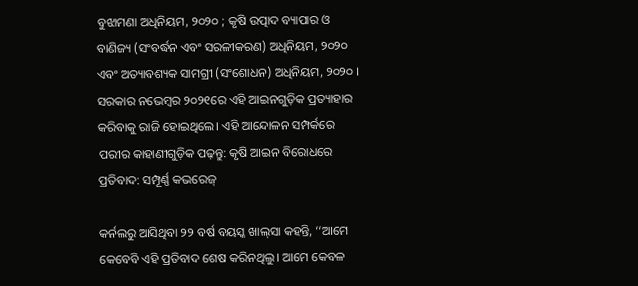ବୁଝାମଣା ଅଧିନିୟମ, ୨୦୨୦ ; କୃଷି ଉତ୍ପାଦ ବ୍ୟାପାର ଓ ବାଣିଜ୍ୟ (ସଂବର୍ଦ୍ଧନ ଏବଂ ସରଳୀକରଣ) ଅଧିନିୟମ, ୨୦୨୦ ଏବଂ ଅତ୍ୟାବଶ୍ୟକ ସାମଗ୍ରୀ (ସଂଶୋଧନ) ଅଧିନିୟମ, ୨୦୨୦ । ସରକାର ନଭେମ୍ବର ୨୦୨୧ରେ ଏହି ଆଇନଗୁଡ଼ିକ ପ୍ରତ୍ୟାହାର କରିବାକୁ ରାଜି ହୋଇଥିଲେ। ଏହି ଆନ୍ଦୋଳନ ସମ୍ପର୍କରେ ପରୀର କାହାଣୀଗୁଡ଼ିକ ପଢ଼ନ୍ତୁ: କୃଷି ଆଇନ ବିରୋଧରେ ପ୍ରତିବାଦ: ସମ୍ପୂର୍ଣ୍ଣ କଭରେଜ୍‌

କର୍ନଲରୁ ଆସିଥିବା ୨୨ ବର୍ଷ ବୟସ୍କ ଖାଲ୍‌ସା କହନ୍ତି, ‘‘ଆମେ କେବେବି ଏହି ପ୍ରତିବାଦ ଶେଷ କରିନଥିଲୁ। ଆମେ କେବଳ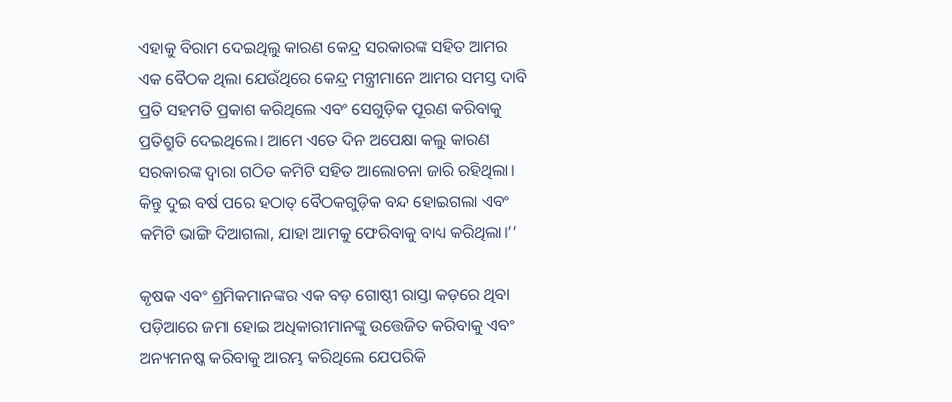ଏହାକୁ ବିରାମ ଦେଇଥିଲୁ କାରଣ କେନ୍ଦ୍ର ସରକାରଙ୍କ ସହିତ ଆମର ଏକ ବୈଠକ ଥିଲା ଯେଉଁଥିରେ କେନ୍ଦ୍ର ମନ୍ତ୍ରୀମାନେ ଆମର ସମସ୍ତ ଦାବି ପ୍ରତି ସହମତି ପ୍ରକାଶ କରିଥିଲେ ଏବଂ ସେଗୁଡ଼ିକ ପୂରଣ କରିବାକୁ ପ୍ରତିଶ୍ରୁତି ଦେଇଥିଲେ। ଆମେ ଏତେ ଦିନ ଅପେକ୍ଷା କଲୁ କାରଣ ସରକାରଙ୍କ ଦ୍ୱାରା ଗଠିତ କମିଟି ସହିତ ଆଲୋଚନା ଜାରି ରହିଥିଲା। କିନ୍ତୁ ଦୁଇ ବର୍ଷ ପରେ ହଠାତ୍‌ ବୈଠକଗୁଡ଼ିକ ବନ୍ଦ ହୋଇଗଲା ଏବଂ କମିଟି ଭାଙ୍ଗି ଦିଆଗଲା, ଯାହା ଆମକୁ ଫେରିବାକୁ ବାଧ୍ୟ କରିଥିଲା।’’

କୃଷକ ଏବଂ ଶ୍ରମିକମାନଙ୍କର ଏକ ବଡ଼ ଗୋଷ୍ଠୀ ରାସ୍ତା କଡ଼ରେ ଥିବା ପଡ଼ିଆରେ ଜମା ହୋଇ ଅଧିକାରୀମାନଙ୍କୁ ଉତ୍ତେଜିତ କରିବାକୁ ଏବଂ ଅନ୍ୟମନଷ୍କ କରିବାକୁ ଆରମ୍ଭ କରିଥିଲେ ଯେପରିକି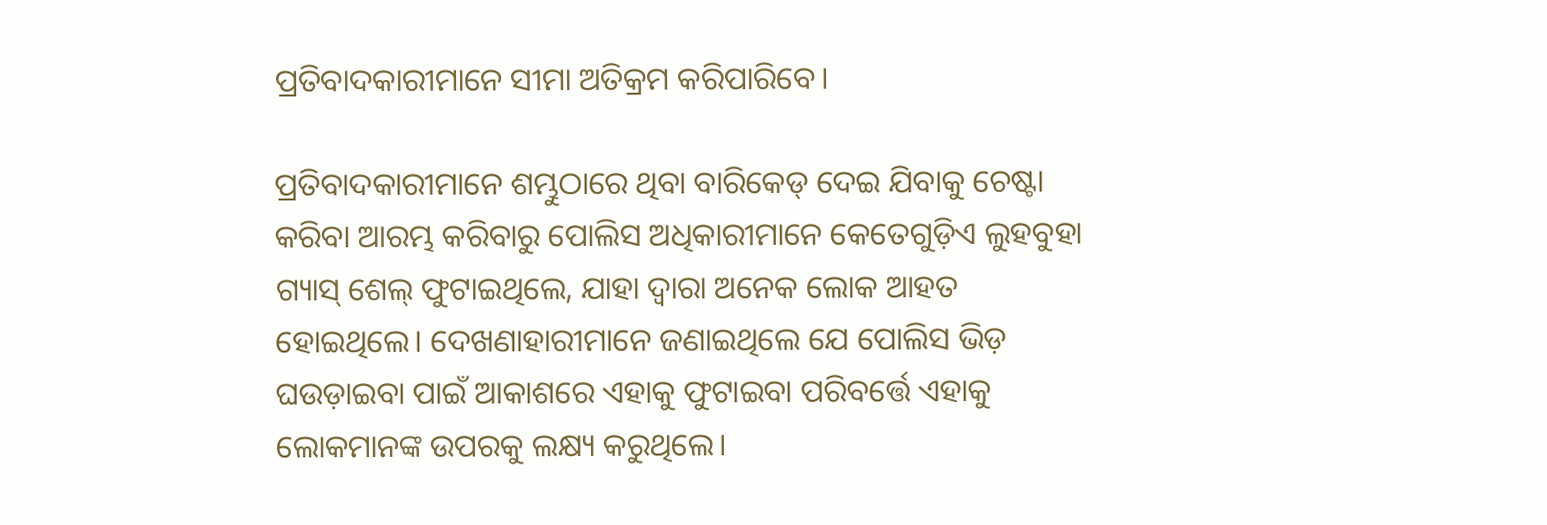ପ୍ରତିବାଦକାରୀମାନେ ସୀମା ଅତିକ୍ରମ କରିପାରିବେ।

ପ୍ରତିବାଦକାରୀମାନେ ଶମ୍ଭୁଠାରେ ଥିବା ବାରିକେଡ୍‌ ଦେଇ ଯିବାକୁ ଚେଷ୍ଟା କରିବା ଆରମ୍ଭ କରିବାରୁ ପୋଲିସ ଅଧିକାରୀମାନେ କେତେଗୁଡ଼ିଏ ଲୁହବୁହା ଗ୍ୟାସ୍‌ ଶେଲ୍‌ ଫୁଟାଇଥିଲେ, ଯାହା ଦ୍ୱାରା ଅନେକ ଲୋକ ଆହତ ହୋଇଥିଲେ। ଦେଖଣାହାରୀମାନେ ଜଣାଇଥିଲେ ଯେ ପୋଲିସ ଭିଡ଼ ଘଉଡ଼ାଇବା ପାଇଁ ଆକାଶରେ ଏହାକୁ ଫୁଟାଇବା ପରିବର୍ତ୍ତେ ଏହାକୁ ଲୋକମାନଙ୍କ ଉପରକୁ ଲକ୍ଷ୍ୟ କରୁଥିଲେ।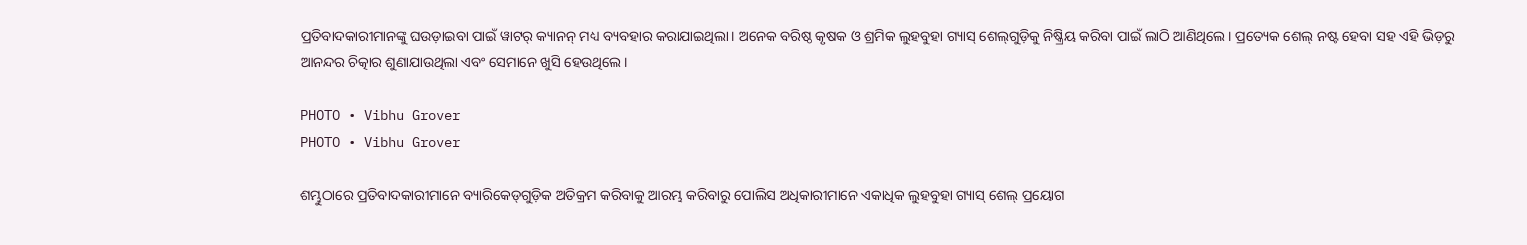ପ୍ରତିବାଦକାରୀମାନଙ୍କୁ ଘଉଡ଼ାଇବା ପାଇଁ ୱାଟର୍‌ କ୍ୟାନନ୍‌ ମଧ୍ୟ ବ୍ୟବହାର କରାଯାଇଥିଲା। ଅନେକ ବରିଷ୍ଠ କୃଷକ ଓ ଶ୍ରମିକ ଲୁହବୁହା ଗ୍ୟାସ୍‌ ଶେଲ୍‌ଗୁଡ଼ିକୁ ନିଷ୍କ୍ରିୟ କରିବା ପାଇଁ ଲାଠି ଆଣିଥିଲେ। ପ୍ରତ୍ୟେକ ଶେଲ୍‌ ନଷ୍ଟ ହେବା ସହ ଏହି ଭିଡ଼ରୁ ଆନନ୍ଦର ଚିତ୍କାର ଶୁଣାଯାଉଥିଲା ଏବଂ ସେମାନେ ଖୁସି ହେଉଥିଲେ।

PHOTO • Vibhu Grover
PHOTO • Vibhu Grover

ଶମ୍ଭୁଠାରେ ପ୍ରତିବାଦକାରୀମାନେ ବ୍ୟାରିକେଡ୍‌ଗୁଡ଼ିକ ଅତିକ୍ରମ କରିବାକୁ ଆରମ୍ଭ କରିବାରୁ ପୋଲିସ ଅଧିକାରୀମାନେ ଏକାଧିକ ଲୁହବୁହା ଗ୍ୟାସ୍‌ ଶେଲ୍‌ ପ୍ରୟୋଗ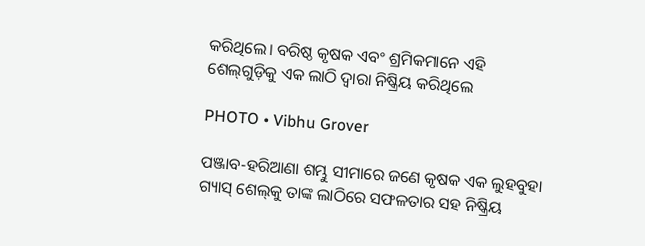କରିଥିଲେ। ବରିଷ୍ଠ କୃଷକ ଏବଂ ଶ୍ରମିକମାନେ ଏହି ଶେଲ୍‌ଗୁଡ଼ିକୁ ଏକ ଲାଠି ଦ୍ୱାରା ନିଷ୍କ୍ରିୟ କରିଥିଲେ

PHOTO • Vibhu Grover

ପଞ୍ଜାବ-ହରିଆଣା ଶମ୍ଭୁ ସୀମାରେ ଜଣେ କୃଷକ ଏକ ଲୁହବୁହା ଗ୍ୟାସ୍‌ ଶେଲ୍‌କୁ ତାଙ୍କ ଲାଠିରେ ସଫଳତାର ସହ ନିଷ୍କ୍ରିୟ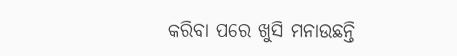କରିବା ପରେ ଖୁସି ମନାଉଛନ୍ତି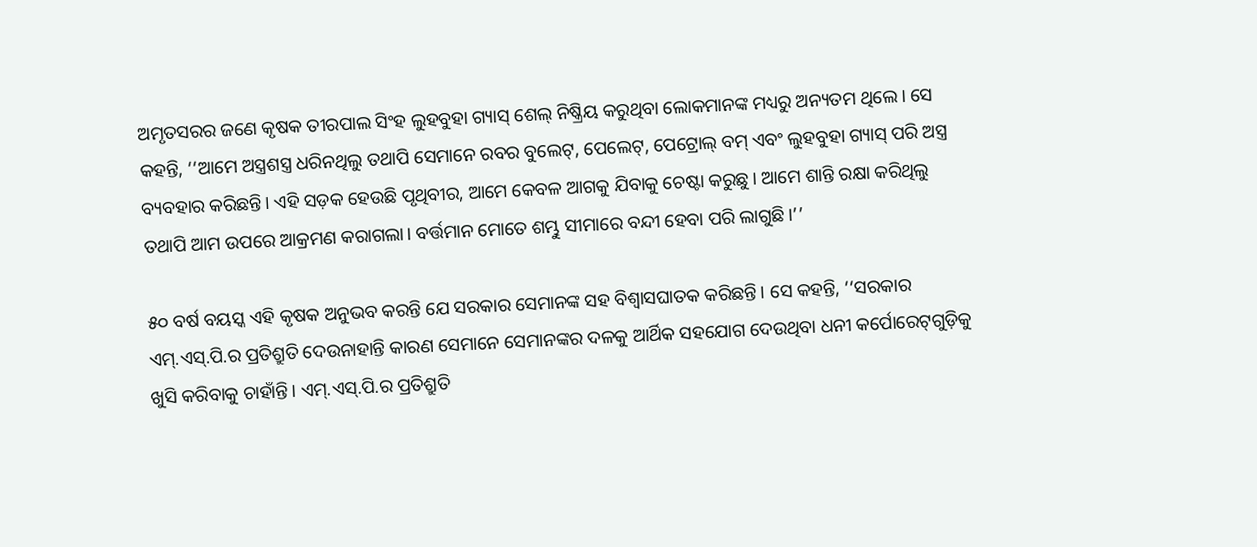ଅମୃତସରର ଜଣେ କୃଷକ ତୀରପାଲ ସିଂହ ଲୁହବୁହା ଗ୍ୟାସ୍‌ ଶେଲ୍‌ ନିଷ୍କ୍ରିୟ କରୁଥିବା ଲୋକମାନଙ୍କ ମଧ୍ୟରୁ ଅନ୍ୟତମ ଥିଲେ। ସେ କହନ୍ତି, ‘‘ଆମେ ଅସ୍ତ୍ରଶସ୍ତ୍ର ଧରିନଥିଲୁ ତଥାପି ସେମାନେ ରବର ବୁଲେଟ୍‌, ପେଲେଟ୍‌, ପେଟ୍ରୋଲ୍‌ ବମ୍‌ ଏବଂ ଲୁହବୁହା ଗ୍ୟାସ୍‌ ପରି ଅସ୍ତ୍ର ବ୍ୟବହାର କରିଛନ୍ତି। ଏହି ସଡ଼କ ହେଉଛି ପୃଥିବୀର, ଆମେ କେବଳ ଆଗକୁ ଯିବାକୁ ଚେଷ୍ଟା କରୁଛୁ। ଆମେ ଶାନ୍ତି ରକ୍ଷା କରିଥିଲୁ ତଥାପି ଆମ ଉପରେ ଆକ୍ରମଣ କରାଗଲା। ବର୍ତ୍ତମାନ ମୋତେ ଶମ୍ଭୁ ସୀମାରେ ବନ୍ଦୀ ହେବା ପରି ଲାଗୁଛି।’’

୫୦ ବର୍ଷ ବୟସ୍କ ଏହି କୃଷକ ଅନୁଭବ କରନ୍ତି ଯେ ସରକାର ସେମାନଙ୍କ ସହ ବିଶ୍ୱାସଘାତକ କରିଛନ୍ତି। ସେ କହନ୍ତି, ‘‘ସରକାର ଏମ୍‌.ଏସ୍.ପି.ର ପ୍ରତିଶ୍ରୁତି ଦେଉନାହାନ୍ତି କାରଣ ସେମାନେ ସେମାନଙ୍କର ଦଳକୁ ଆର୍ଥିକ ସହଯୋଗ ଦେଉଥିବା ଧନୀ କର୍ପୋରେଟ୍‌ଗୁଡ଼ିକୁ ଖୁସି କରିବାକୁ ଚାହାଁନ୍ତି। ଏମ୍‌.ଏସ୍‌.ପି.ର ପ୍ରତିଶ୍ରୁତି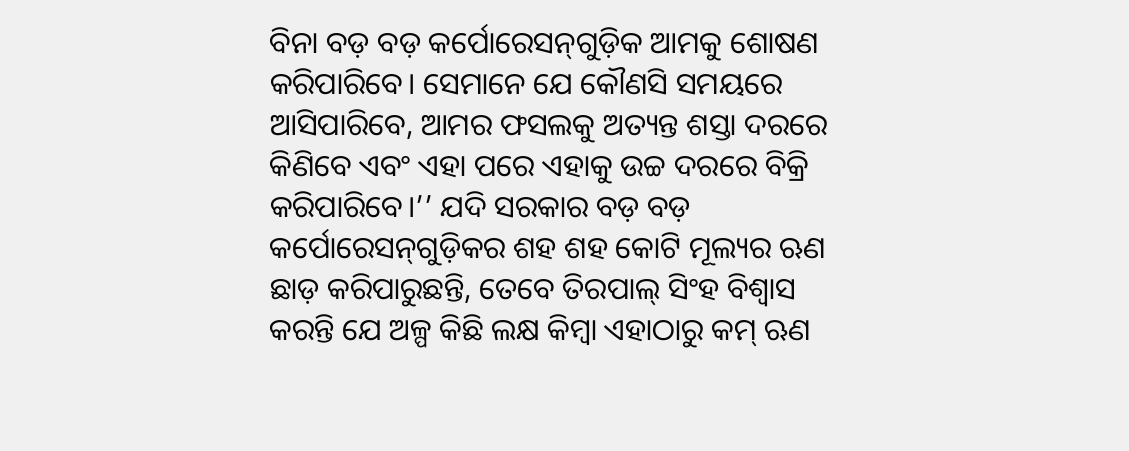ବିନା ବଡ଼ ବଡ଼ କର୍ପୋରେସନ୍‌ଗୁଡ଼ିକ ଆମକୁ ଶୋଷଣ କରିପାରିବେ। ସେମାନେ ଯେ କୌଣସି ସମୟରେ ଆସିପାରିବେ, ଆମର ଫସଲକୁ ଅତ୍ୟନ୍ତ ଶସ୍ତା ଦରରେ କିଣିବେ ଏବଂ ଏହା ପରେ ଏହାକୁ ଉଚ୍ଚ ଦରରେ ବିକ୍ରି କରିପାରିବେ।’’ ଯଦି ସରକାର ବଡ଼ ବଡ଼ କର୍ପୋରେସନ୍‌ଗୁଡ଼ିକର ଶହ ଶହ କୋଟି ମୂଲ୍ୟର ଋଣ ଛାଡ଼ କରିପାରୁଛନ୍ତି, ତେବେ ତିରପାଲ୍‌ ସିଂହ ବିଶ୍ୱାସ କରନ୍ତି ଯେ ଅଳ୍ପ କିଛି ଲକ୍ଷ କିମ୍ବା ଏହାଠାରୁ କମ୍‌ ଋଣ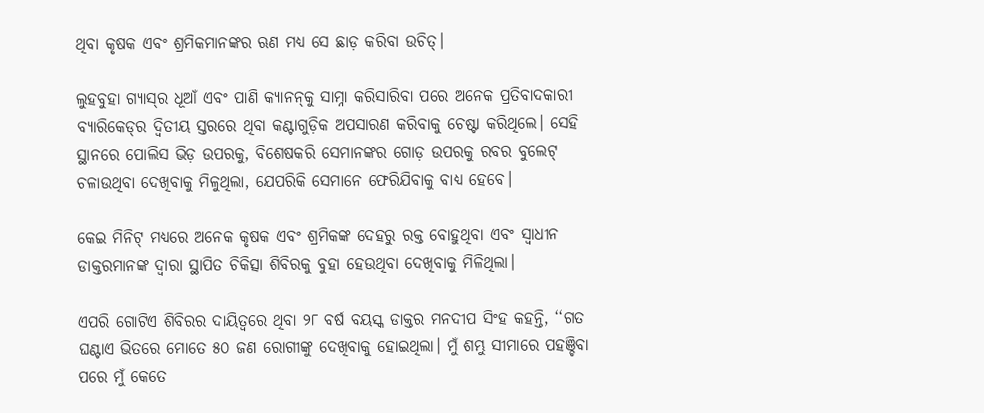ଥିବା କୃଷକ ଏବଂ ଶ୍ରମିକମାନଙ୍କର ଋଣ ମଧ୍ୟ ସେ ଛାଡ଼ କରିବା ଉଚିତ୍‌।

ଲୁହବୁହା ଗ୍ୟାସ୍‌ର ଧୂଆଁ ଏବଂ ପାଣି କ୍ୟାନନ୍‌କୁ ସାମ୍ନା କରିସାରିବା ପରେ ଅନେକ ପ୍ରତିବାଦକାରୀ ବ୍ୟାରିକେଡ୍‌ର ଦ୍ୱିତୀୟ ସ୍ତରରେ ଥିବା କଣ୍ଟାଗୁଡ଼ିକ ଅପସାରଣ କରିବାକୁ ଚେଷ୍ଟା କରିଥିଲେ। ସେହି ସ୍ଥାନରେ ପୋଲିସ ଭିଡ଼ ଉପରକୁ, ବିଶେଷକରି ସେମାନଙ୍କର ଗୋଡ଼ ଉପରକୁ ରବର ବୁଲେଟ୍‌ ଚଳାଉଥିବା ଦେଖିବାକୁ ମିଳୁଥିଲା, ଯେପରିକି ସେମାନେ ଫେରିଯିବାକୁ ବାଧ୍ୟ ହେବେ।

କେଇ ମିନିଟ୍‌ ମଧ୍ୟରେ ଅନେକ କୃଷକ ଏବଂ ଶ୍ରମିକଙ୍କ ଦେହରୁ ରକ୍ତ ବୋହୁଥିବା ଏବଂ ସ୍ୱାଧୀନ ଡାକ୍ତରମାନଙ୍କ ଦ୍ୱାରା ସ୍ଥାପିତ ଚିକିତ୍ସା ଶିବିରକୁ ବୁହା ହେଉଥିବା ଦେଖିବାକୁ ମିଳିଥିଲା।

ଏପରି ଗୋଟିଏ ଶିବିରର ଦାୟିତ୍ୱରେ ଥିବା ୨୮ ବର୍ଷ ବୟସ୍କ ଡାକ୍ତର ମନଦୀପ ସିଂହ କହନ୍ତି, ‘‘ଗତ ଘଣ୍ଟାଏ ଭିତରେ ମୋତେ ୫୦ ଜଣ ରୋଗୀଙ୍କୁ ଦେଖିବାକୁ ହୋଇଥିଲା। ମୁଁ ଶମ୍ଭୁ ସୀମାରେ ପହଞ୍ଚିବା ପରେ ମୁଁ କେତେ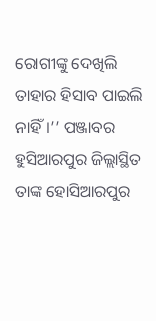ରୋଗୀଙ୍କୁ ଦେଖିଲି ତାହାର ହିସାବ ପାଇଲି ନାହିଁ।’’ ପଞ୍ଜାବର ହୁସିଆରପୁର ଜିଲ୍ଲାସ୍ଥିତ ତାଙ୍କ ହୋସିଆରପୁର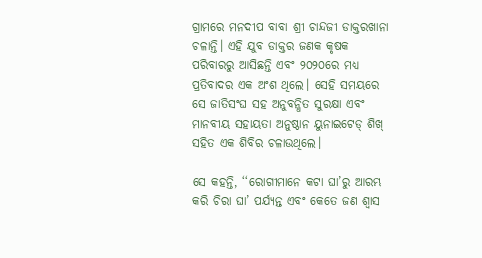ଗ୍ରାମରେ ମନଦୀପ ବାବା ଶ୍ରୀ ଚାନ୍ଦଜୀ ଡାକ୍ତରଖାନା ଚଳାନ୍ତି। ଏହି ଯୁବ ଡାକ୍ତର ଜଣକ କୃଷକ ପରିବାରରୁ ଆସିଛନ୍ତି ଏବଂ ୨୦୨୦ରେ ମଧ୍ୟ ପ୍ରତିବାଦର ଏକ ଅଂଶ ଥିଲେ। ସେହି ସମୟରେ ସେ ଜାତିସଂଘ ସହ ଅନୁବନ୍ଧିତ ସୁରକ୍ଷା ଏବଂ ମାନବୀୟ ସହାୟତା ଅନୁଷ୍ଠାନ ୟୁନାଇଟେଡ୍‌ ଶିଖ୍‌ ସହିତ ଏକ ଶିବିର ଚଳାଉଥିଲେ।

ସେ କହନ୍ତି, ‘‘ରୋଗୀମାନେ କଟା ଘା’ରୁ ଆରମ୍ଭ କରି ଚିରା ଘା’ ପର୍ଯ୍ୟନ୍ତ ଏବଂ କେତେ ଜଣ ଶ୍ୱାସ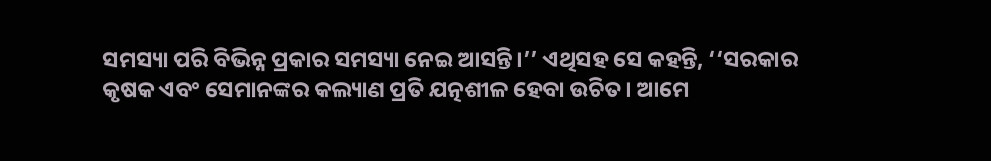ସମସ୍ୟା ପରି ବିଭିନ୍ନ ପ୍ରକାର ସମସ୍ୟା ନେଇ ଆସନ୍ତି।’’ ଏଥିସହ ସେ କହନ୍ତି, ‘‘ସରକାର କୃଷକ ଏବଂ ସେମାନଙ୍କର କଲ୍ୟାଣ ପ୍ରତି ଯତ୍ନଶୀଳ ହେବା ଉଚିତ। ଆମେ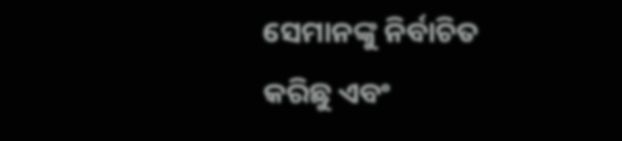ସେମାନଙ୍କୁ ନିର୍ବାଚିତ କରିଛୁ ଏବଂ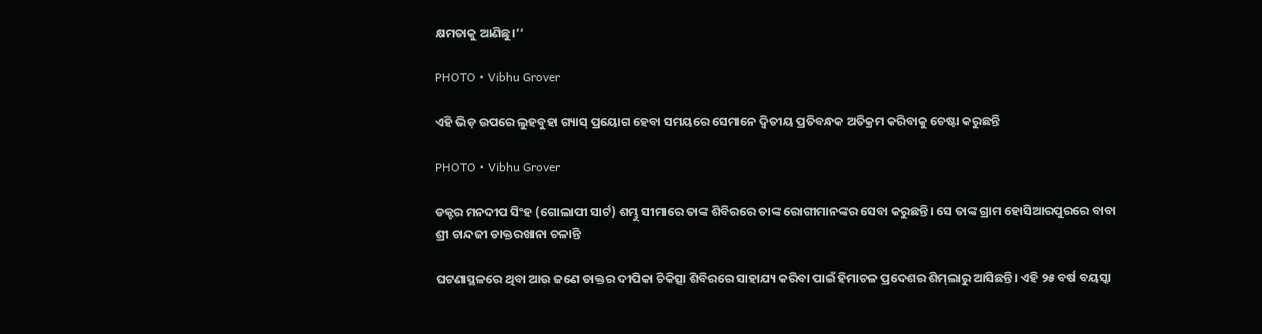କ୍ଷମତାକୁ ଆଣିଛୁ।’’

PHOTO • Vibhu Grover

ଏହି ଭିଡ଼ ଉପରେ ଲୁହବୁହା ଗ୍ୟାସ୍‌ ପ୍ରୟୋଗ ହେବା ସମୟରେ ସେମାନେ ଦ୍ୱିତୀୟ ପ୍ରତିବନ୍ଧକ ଅତିକ୍ରମ କରିବାକୁ ଚେଷ୍ଟା କରୁଛନ୍ତି

PHOTO • Vibhu Grover

ଡକ୍ଟର ମନଦୀପ ସିଂହ (ଗୋଲାପୀ ସାର୍ଟ) ଶମ୍ଭୁ ସୀମାରେ ତାଙ୍କ ଶିବିରରେ ତାଙ୍କ ରୋଗୀମାନଙ୍କର ସେବା କରୁଛନ୍ତି। ସେ ତାଙ୍କ ଗ୍ରାମ ହୋସିଆରପୁରରେ ବାବା ଶ୍ରୀ ଚାନ୍ଦଜୀ ଡାକ୍ତରଖାନା ଚଳାନ୍ତି

ଘଟଣାସ୍ଥଳରେ ଥିବା ଆଉ ଜଣେ ଡାକ୍ତର ଦୀପିକା ଚିକିତ୍ସା ଶିବିରରେ ସାହାଯ୍ୟ କରିବା ପାଇଁ ହିମାଚଳ ପ୍ରଦେଶର ଶିମ୍‌ଲାରୁ ଆସିଛନ୍ତି। ଏହି ୨୫ ବର୍ଷ ବୟସ୍କା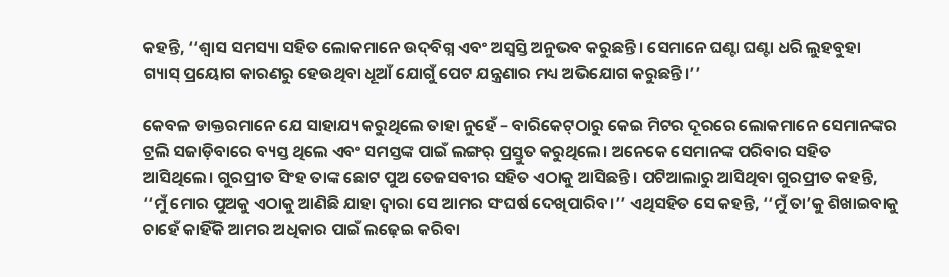କହନ୍ତି, ‘‘ଶ୍ୱାସ ସମସ୍ୟା ସହିତ ଲୋକମାନେ ଉଦ୍‌ବିଗ୍ନ ଏବଂ ଅସ୍ୱସ୍ତି ଅନୁଭବ କରୁଛନ୍ତି। ସେମାନେ ଘଣ୍ଟା ଘଣ୍ଟା ଧରି ଲୁହବୁହା ଗ୍ୟାସ୍ ପ୍ରୟୋଗ କାରଣରୁ ହେଉଥିବା ଧୂଆଁ ଯୋଗୁଁ ପେଟ ଯନ୍ତ୍ରଣାର ମଧ୍ୟ ଅଭିଯୋଗ କରୁଛନ୍ତି।’’

କେବଳ ଡାକ୍ତରମାନେ ଯେ ସାହାଯ୍ୟ କରୁଥିଲେ ତାହା ନୁହେଁ – ବାରିକେଟ୍‌ଠାରୁ କେଇ ମିଟର ଦୂରରେ ଲୋକମାନେ ସେମାନଙ୍କର ଟ୍ରଲି ସଜାଡ଼ିବାରେ ବ୍ୟସ୍ତ ଥିଲେ ଏବଂ ସମସ୍ତଙ୍କ ପାଇଁ ଲଙ୍ଗର୍‌ ପ୍ରସ୍ତୁତ କରୁଥିଲେ। ଅନେକେ ସେମାନଙ୍କ ପରିବାର ସହିତ ଆସିଥିଲେ। ଗୁରପ୍ରୀତ ସିଂହ ତାଙ୍କ ଛୋଟ ପୁଅ ତେଜସବୀର ସହିତ ଏଠାକୁ ଆସିଛନ୍ତି। ପଟିଆଲାରୁ ଆସିଥିବା ଗୁରପ୍ରୀତ କହନ୍ତି, ‘‘ମୁଁ ମୋର ପୁଅକୁ ଏଠାକୁ ଆଣିଛି ଯାହା ଦ୍ୱାରା ସେ ଆମର ସଂଘର୍ଷ ଦେଖିପାରିବ।’’ ଏଥିସହିତ ସେ କହନ୍ତି, ‘‘ମୁଁ ତା’କୁ ଶିଖାଇବାକୁ ଚାହେଁ କାହିଁକି ଆମର ଅଧିକାର ପାଇଁ ଲଢ଼େଇ କରିବା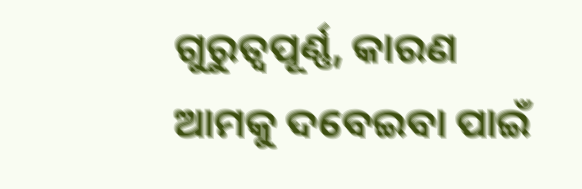ଗୁରୁତ୍ୱପୂର୍ଣ୍ଣ, କାରଣ ଆମକୁ ଦବେଇବା ପାଇଁ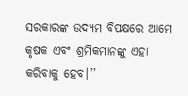ସରକାରଙ୍କ ଉଦ୍ୟମ ବିପକ୍ଷରେ ଆମେ କୃଷକ ଏବଂ ଶ୍ରମିକମାନଙ୍କୁ ଏହା କରିବାକୁ ହେବ।’’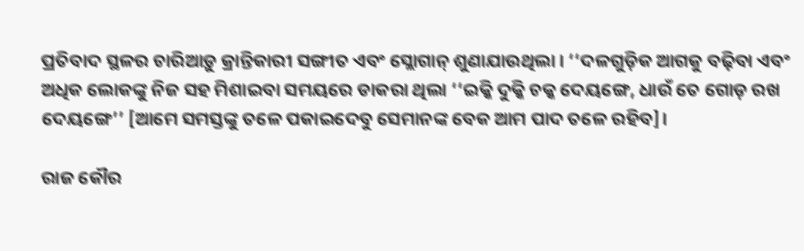ପ୍ରତିବାଦ ସ୍ଥଳର ଚାରିଆଡ଼ୁ କ୍ରାନ୍ତିକାରୀ ସଙ୍ଗୀତ ଏବଂ ସ୍ଲୋଗାନ୍‌ ଶୁଣାଯାଉଥିଲା। ‘‘ଦଳଗୁଡ଼ିକ ଆଗକୁ ବଢ଼ିବା ଏବଂ ଅଧିକ ଲୋକଙ୍କୁ ନିଜ ସହ ମିଶାଇବା ସମୟରେ ଡାକରା ଥିଲା ‘‘ଇକ୍କି ଦୁକ୍କି ଚକ୍କ ଦେୟଙ୍ଗେ, ଧାଉଁ ତେ ଗୋଡ଼ ରଖ ଦେୟଙ୍ଗେ’’ [ଆମେ ସମସ୍ତଙ୍କୁ ତଳେ ପକାଇଦେବୁ ସେମାନଙ୍କ ବେକ ଆମ ପାଦ ତଳେ ରହିବ]।

ରାଜ କୌର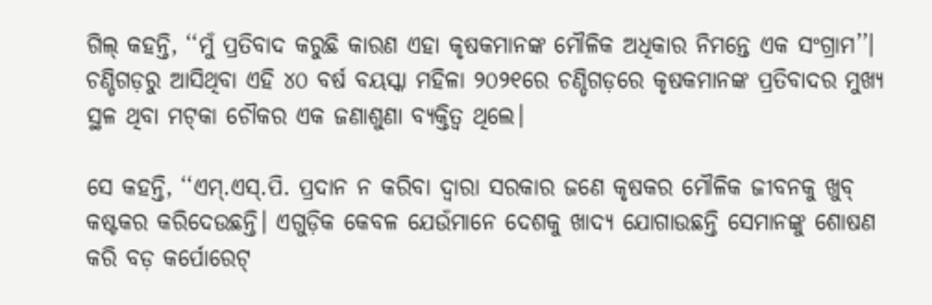ଗିଲ୍‌ କହନ୍ତି, ‘‘ମୁଁ ପ୍ରତିବାଦ କରୁଛି କାରଣ ଏହା କୃଷକମାନଙ୍କ ମୌଳିକ ଅଧିକାର ନିମନ୍ତେ ଏକ ସଂଗ୍ରାମ’’। ଚଣ୍ଡିଗଡ଼ରୁ ଆସିଥିବା ଏହି ୪୦ ବର୍ଷ ବୟସ୍କା ମହିଳା ୨୦୨୧ରେ ଚଣ୍ଡିଗଡ଼ରେ କୃଷକମାନଙ୍କ ପ୍ରତିବାଦର ମୁଖ୍ୟ ସ୍ଥଳ ଥିବା ମଟ୍‌କା ଚୌକର ଏକ ଜଣାଶୁଣା ବ୍ୟକ୍ତିତ୍ୱ ଥିଲେ।

ସେ କହନ୍ତି, ‘‘ଏମ୍‌.ଏସ୍.ପି. ପ୍ରଦାନ ନ କରିବା ଦ୍ୱାରା ସରକାର ଜଣେ କୃଷକର ମୌଳିକ ଜୀବନକୁ ଖୁବ୍‌ କଷ୍ଟକର କରିଦେଉଛନ୍ତି। ଏଗୁଡ଼ିକ କେବଳ ଯେଉଁମାନେ ଦେଶକୁ ଖାଦ୍ୟ ଯୋଗାଉଛନ୍ତି ସେମାନଙ୍କୁ ଶୋଷଣ କରି ବଡ଼ କର୍ପୋରେଟ୍‌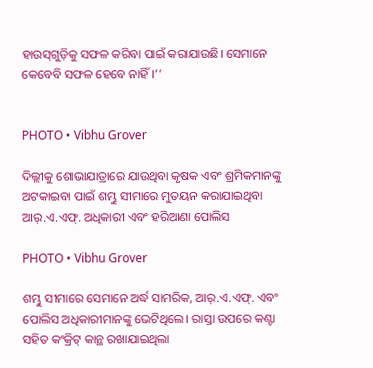ହାଉସ୍‌ଗୁଡ଼ିକୁ ସଫଳ କରିବା ପାଇଁ କରାଯାଉଛି। ସେମାନେ କେବେବି ସଫଳ ହେବେ ନାହିଁ।’’


PHOTO • Vibhu Grover

ଦିଲ୍ଲୀକୁ ଶୋଭାଯାତ୍ରାରେ ଯାଉଥିବା କୃଷକ ଏବଂ ଶ୍ରମିକମାନଙ୍କୁ ଅଟକାଇବା ପାଇଁ ଶମ୍ଭୁ ସୀମାରେ ମୁତୟନ କରାଯାଇଥିବା ଆର୍‌.ଏ.ଏଫ୍‌. ଅଧିକାରୀ ଏବଂ ହରିଆଣା ପୋଲିସ

PHOTO • Vibhu Grover

ଶମ୍ଭୁ ସୀମାରେ ସେମାନେ ଅର୍ଦ୍ଧ ସାମରିକ, ଆର୍‌.ଏ.ଏଫ୍‌. ଏବଂ ପୋଲିସ ଅଧିକାରୀମାନଙ୍କୁ ଭେଟିଥିଲେ। ରାସ୍ତା ଉପରେ କଣ୍ଟା ସହିତ କଂକ୍ରିଟ୍‌ କାନ୍ଥ ରଖାଯାଇଥିଲା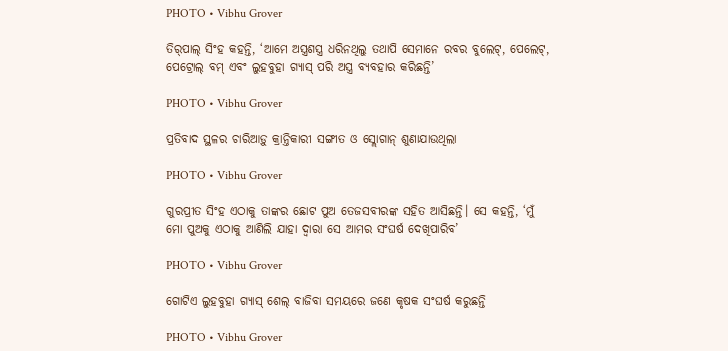PHOTO • Vibhu Grover

ତିର୍‌ପାଲ୍‌ ସିଂହ କହନ୍ତି, ‘ଆମେ ଅସ୍ତ୍ରଶସ୍ତ୍ର ଧରିନଥିଲୁ ତଥାପି ସେମାନେ ରବର ବୁଲେଟ୍‌, ପେଲେଟ୍‌, ପେଟ୍ରୋଲ୍‌ ବମ୍‌ ଏବଂ ଲୁହବୁହା ଗ୍ୟାସ୍‌ ପରି ଅସ୍ତ୍ର ବ୍ୟବହାର କରିଛନ୍ତି’

PHOTO • Vibhu Grover

ପ୍ରତିବାଦ ସ୍ଥଳର ଚାରିଆଡ଼ୁ କ୍ରାନ୍ତିକାରୀ ସଙ୍ଗୀତ ଓ ସ୍ଲୋଗାନ୍‌ ଶୁଣାଯାଉଥିଲା

PHOTO • Vibhu Grover

ଗୁରପ୍ରୀତ ସିଂହ ଏଠାକୁ ତାଙ୍କର ଛୋଟ ପୁଅ ତେଜସବୀରଙ୍କ ସହିତ ଆସିଛନ୍ତି। ସେ କହନ୍ତି, ‘ମୁଁ ମୋ ପୁଅକୁ ଏଠାକୁ ଆଣିଲି ଯାହା ଦ୍ୱାରା ସେ ଆମର ସଂଘର୍ଷ ଦେଖିପାରିବ’

PHOTO • Vibhu Grover

ଗୋଟିଏ ଲୁହବୁହା ଗ୍ୟାସ୍‌ ଶେଲ୍‌ ବାଜିବା ସମୟରେ ଜଣେ କୃଷକ ସଂଘର୍ଷ କରୁଛନ୍ତି

PHOTO • Vibhu Grover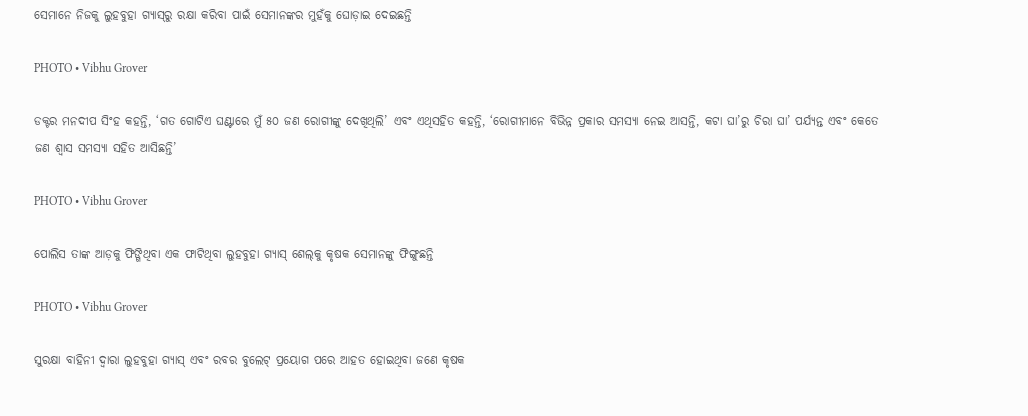ସେମାନେ ନିଜକୁ ଲୁହବୁହା ଗ୍ୟାସ୍‌ରୁ ରକ୍ଷା କରିବା ପାଇଁ ସେମାନଙ୍କର ମୁହଁକୁ ଘୋଡ଼ାଇ ଦେଇଛନ୍ତି

PHOTO • Vibhu Grover

ଡକ୍ଟର ମନଦୀପ ସିଂହ କହନ୍ତି, ‘ଗତ ଗୋଟିଏ ଘଣ୍ଟାରେ ମୁଁ ୫୦ ଜଣ ରୋଗୀଙ୍କୁ ଦେଖିଥିଲି’ ଏବଂ ଏଥିସହିତ କହନ୍ତି, ‘ରୋଗୀମାନେ ବିଭିନ୍ନ ପ୍ରକାର ସମସ୍ୟା ନେଇ ଆସନ୍ତି, କଟା ଘା’ରୁ ଚିରା ଘା’ ପର୍ଯ୍ୟନ୍ତ ଏବଂ କେତେ ଜଣ ଶ୍ୱାସ ସମସ୍ୟା ସହିତ ଆସିଛନ୍ତି’

PHOTO • Vibhu Grover

ପୋଲିସ ତାଙ୍କ ଆଡ଼କୁ ଫିଙ୍ଗିଥିବା ଏକ ଫାଟିଥିବା ଲୁହବୁହା ଗ୍ୟାସ୍‌ ଶେଲ୍‌କୁ କୃଷକ ସେମାନଙ୍କୁ ଫିଙ୍ଗୁଛନ୍ତି

PHOTO • Vibhu Grover

ସୁରକ୍ଷା ବାହିନୀ ଦ୍ୱାରା ଲୁହବୁହା ଗ୍ୟାସ୍‌ ଏବଂ ରବର ବୁଲେଟ୍‌ ପ୍ରୟୋଗ ପରେ ଆହତ ହୋଇଥିବା ଜଣେ କୃଷକ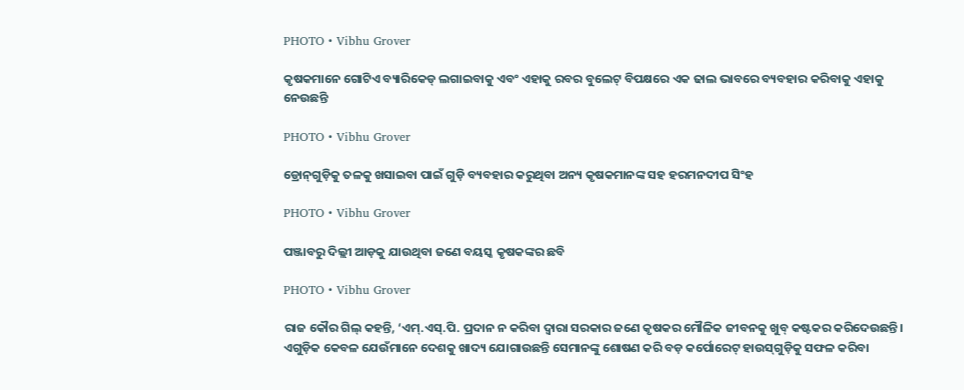PHOTO • Vibhu Grover

କୃଷକମାନେ ଗୋଟିଏ ବ୍ୟାରିକେଡ୍‌ ଲଗାଇବାକୁ ଏବଂ ଏହାକୁ ରବର ବୁଲେଟ୍‌ ବିପକ୍ଷରେ ଏକ ଢାଲ ଭାବରେ ବ୍ୟବହାର କରିବାକୁ ଏହାକୁ ନେଉଛନ୍ତି

PHOTO • Vibhu Grover

ଡ୍ରୋନ୍‌ଗୁଡ଼ିକୁ ତଳକୁ ଖସାଇବା ପାଇଁ ଗୁଡ଼ି ବ୍ୟବହାର କରୁଥିବା ଅନ୍ୟ କୃଷକମାନଙ୍କ ସହ ହରମନଦୀପ ସିଂହ

PHOTO • Vibhu Grover

ପଞ୍ଜାବରୁ ଦିଲ୍ଲୀ ଆଡ଼କୁ ଯାଉଥିବା ଜଣେ ବୟସ୍କ କୃଷକଙ୍କର ଛବି

PHOTO • Vibhu Grover

ରାଜ କୌର ଗିଲ୍‌ କହନ୍ତି, ‘ଏମ୍‌.ଏସ୍.ପି. ପ୍ରଦାନ ନ କରିବା ଦ୍ୱାରା ସରକାର ଜଣେ କୃଷକର ମୌଳିକ ଜୀବନକୁ ଖୁବ୍‌ କଷ୍ଟକର କରିଦେଉଛନ୍ତି। ଏଗୁଡ଼ିକ କେବଳ ଯେଉଁମାନେ ଦେଶକୁ ଖାଦ୍ୟ ଯୋଗାଉଛନ୍ତି ସେମାନଙ୍କୁ ଶୋଷଣ କରି ବଡ଼ କର୍ପୋରେଟ୍‌ ହାଉସ୍‌ଗୁଡ଼ିକୁ ସଫଳ କରିବା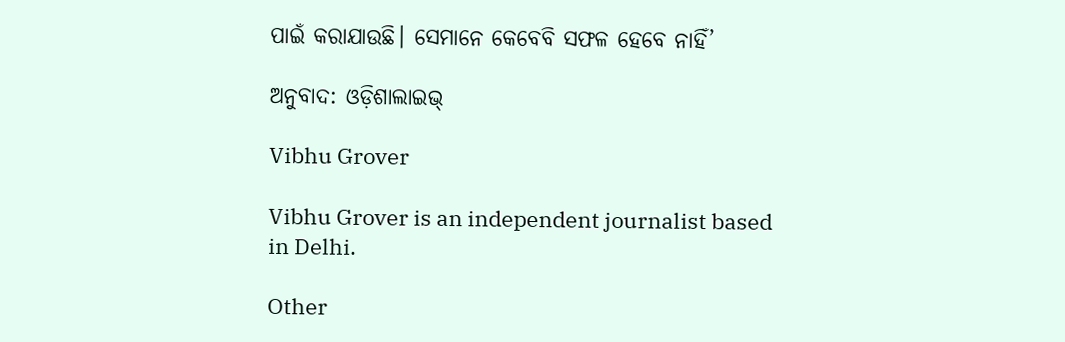ପାଇଁ କରାଯାଉଛି। ସେମାନେ କେବେବି ସଫଳ ହେବେ ନାହିଁ’

ଅନୁବାଦ: ଓଡ଼ିଶାଲାଇଭ୍‍

Vibhu Grover

Vibhu Grover is an independent journalist based in Delhi.

Other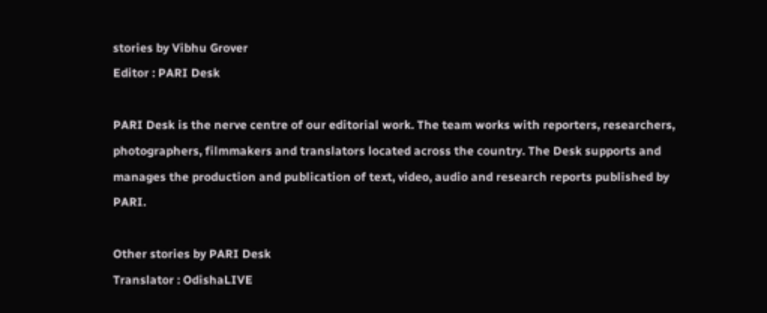stories by Vibhu Grover
Editor : PARI Desk

PARI Desk is the nerve centre of our editorial work. The team works with reporters, researchers, photographers, filmmakers and translators located across the country. The Desk supports and manages the production and publication of text, video, audio and research reports published by PARI.

Other stories by PARI Desk
Translator : OdishaLIVE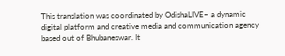This translation was coordinated by OdishaLIVE– a dynamic digital platform and creative media and communication agency based out of Bhubaneswar. It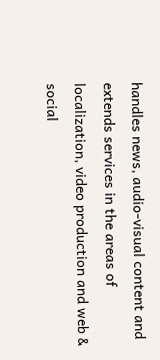handles news, audio-visual content and extends services in the areas of localization, video production and web & social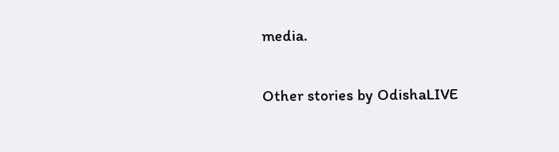media.

Other stories by OdishaLIVE